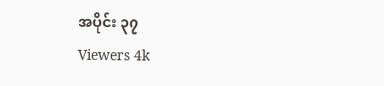အပိုင်း ၃၇
Viewers 4k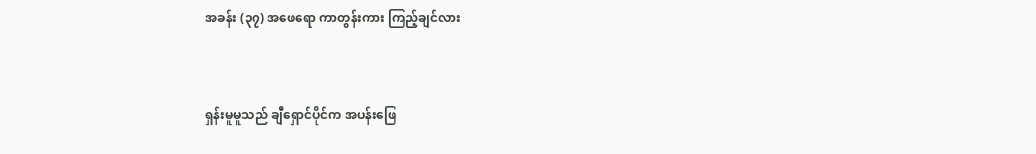အခန်း (၃၇) အဖေရော ကာတွန်းကား ကြည့်ချင်လား



ရှန်းမူမူသည် ချီရှောင်ပိုင်က အပန်းဖြေ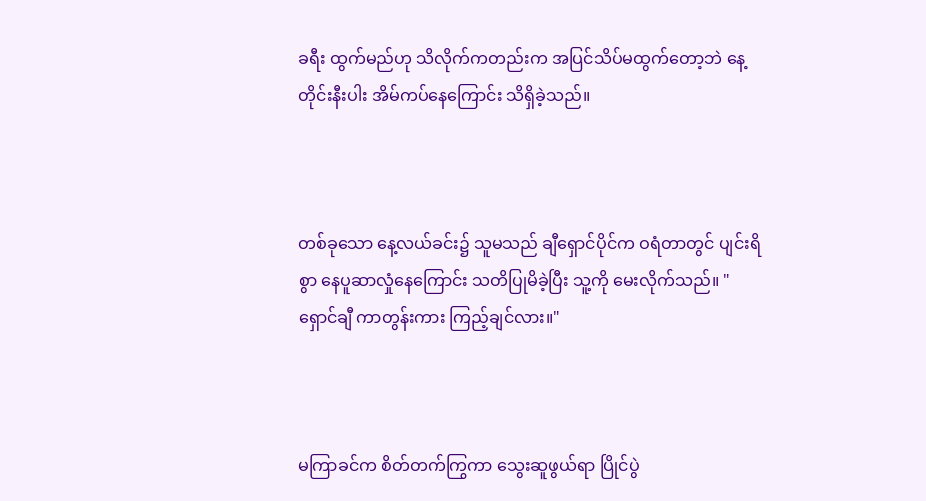ခရီး ထွက်မည်ဟု သိလိုက်ကတည်းက အပြင်သိပ်မထွက်တော့ဘဲ နေ့တိုင်းနီးပါး အိမ်ကပ်နေကြောင်း သိရှိခဲ့သည်။



တစ်ခုသော နေ့လယ်ခင်း၌ သူမသည် ချီရှောင်ပိုင်က ဝရံတာတွင် ပျင်းရိစွာ နေပူဆာလှုံနေကြောင်း သတိပြုမိခဲ့ပြီး သူ့ကို မေးလိုက်သည်။ "ရှောင်ချီ ကာတွန်းကား ကြည့်ချင်လား။"



မကြာခင်က စိတ်တက်ကြွကာ သွေးဆူဖွယ်ရာ ပြိုင်ပွဲ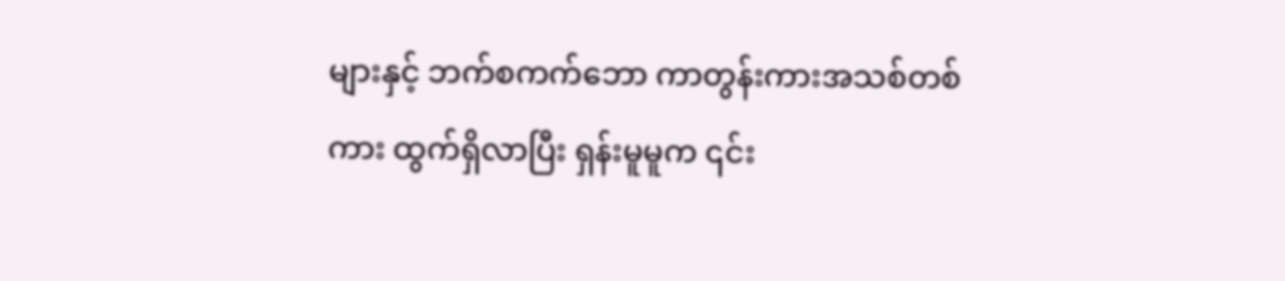များနှင့် ဘက်စကက်ဘော ကာတွန်းကားအသစ်တစ်ကား ထွက်ရှိလာပြီး ရှန်းမူမူက ၎င်း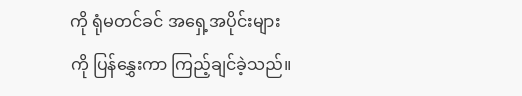ကို ရုံမတင်ခင် အရှေ့အပိုင်းများကို ပြန်နွှေးကာ ကြည့်ချင်ခဲ့သည်။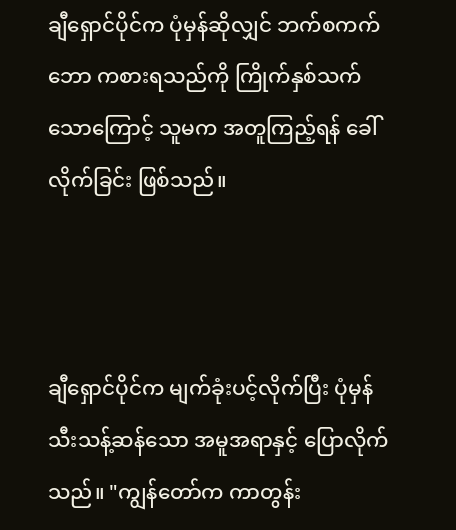ချီရှောင်ပိုင်က ပုံမှန်ဆိုလျှင် ဘက်စကက်ဘော ကစားရသည်ကို ကြိုက်နှစ်သက်သောကြောင့် သူမက အတူကြည့်ရန် ခေါ်လိုက်ခြင်း ဖြစ်သည်။



ချီရှောင်ပိုင်က မျက်ခုံးပင့်လိုက်ပြီး ပုံမှန် သီးသန့်ဆန်သော အမူအရာနှင့် ပြောလိုက်သည်။ "ကျွန်တော်က ကာတွန်း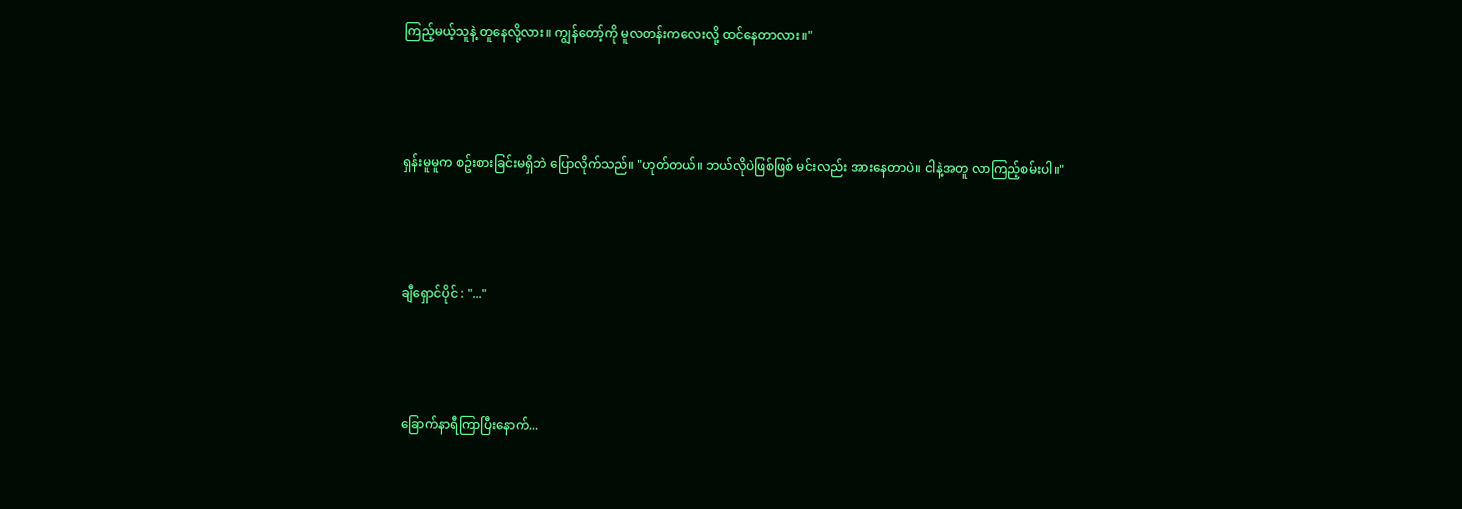ကြည့်မယ့်သူနဲ့ တူနေလို့လား။ ကျွန်တော့်ကို မူလတန်းကလေးလို့ ထင်နေတာလား။"



ရှန်းမူမူက စဥ်းစားခြင်းမရှိဘဲ ပြောလိုက်သည်။ "ဟုတ်တယ်။ ဘယ်လိုပဲဖြစ်ဖြစ် မင်းလည်း အားနေတာပဲ။ ငါနဲ့အတူ လာကြည့်စမ်းပါ။"



ချီရှောင်ပိုင် : "..."



ခြောက်နာရီကြာပြီးနောက်...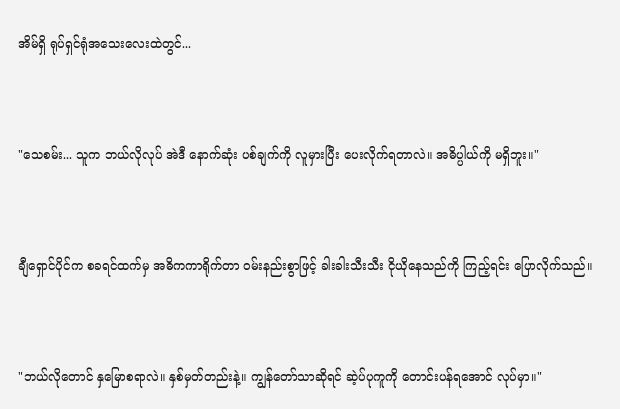အိမ်ရှိ ရုပ်ရှင်ရုံအသေးလေးထဲတွင်...



"သေစမ်း... သူက ဘယ်လိုလုပ် အဲဒီ နောက်ဆုံး ပစ်ချက်ကို လူမှားပြီး ပေးလိုက်ရတာလဲ။ အဓိပ္ပါယ်ကို မရှိဘူး။"



ချီရှောင်ပိုင်က စခရင်ထက်မှ အဓိကကာရိုက်တာ ဝမ်းနည်းစွာဖြင့် ခါးခါးသီးသီး ငိုယိုနေသည်ကို ကြည့်ရင်း ပြောလိုက်သည်။



"ဘယ်လိုတောင် နှမြောစရာလဲ။ နှစ်မှတ်တည်းနဲ့။ ကျွန်တော်သာဆိုရင် ဆဲ့ပ်ပုကူကို တောင်းပန်ရအောင် လုပ်မှာ။"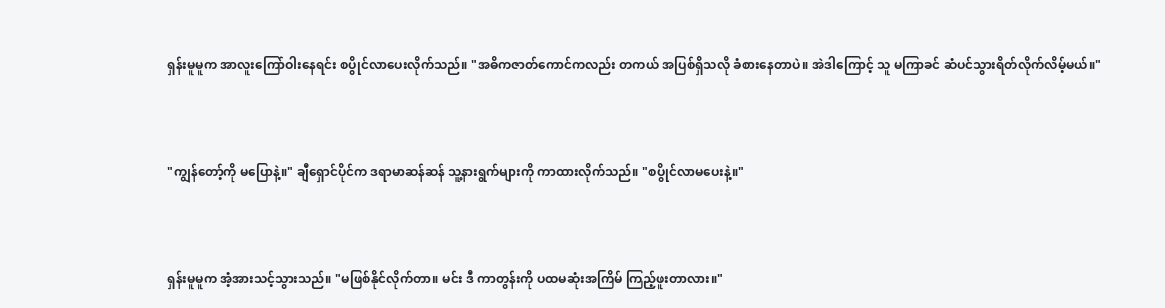ရှန်းမူမူက အာလူးကြော်ဝါးနေရင်း စပွိုင်လာပေးလိုက်သည်။ "အဓိကဇာတ်ကောင်ကလည်း တကယ် အပြစ်ရှိသလို ခံစားနေတာပဲ။ အဲဒါကြောင့် သူ မကြာခင် ဆံပင်သွားရိတ်လိုက်လိမ့်မယ်။"



"ကျွန်တော့်ကို မပြောနဲ့။" ချီရှောင်ပိုင်က ဒရာမာဆန်ဆန် သူ့နားရွက်များကို ကာထားလိုက်သည်။ "စပွိုင်လာမပေးနဲ့။"



ရှန်းမူမူက အံ့အားသင့်သွားသည်။ "မဖြစ်နိုင်လိုက်တာ။ မင်း ဒီ ကာတွန်းကို ပထမဆုံးအကြိမ် ကြည့်ဖူးတာလား။"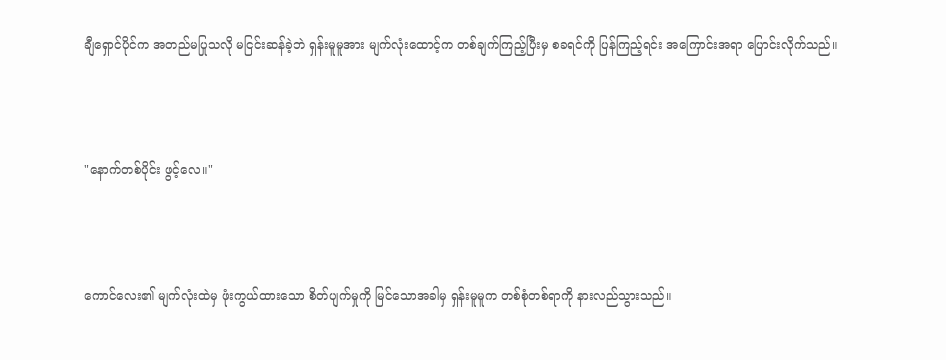ချီရှောင်ပိုင်က အတည်မပြုသလို မငြင်းဆန်ခဲ့ဘဲ ရှန်းမူမူအား မျက်လုံးထောင့်က တစ်ချက်ကြည့်ပြီးမှ စခရင်ကို ပြန်ကြည့်ရင်း အကြောင်းအရာ ပြောင်းလိုက်သည်။



"နောက်တစ်ပိုင်း ဖွင့်လေ။"



ကောင်လေး၏ မျက်လုံးထဲမှ ဖုံးကွယ်ထားသော စိတ်ပျက်မှုကို မြင်သောအခါမှ ရှန်းမူမူက တစ်စုံတစ်ရာကို နားလည်သွားသည်။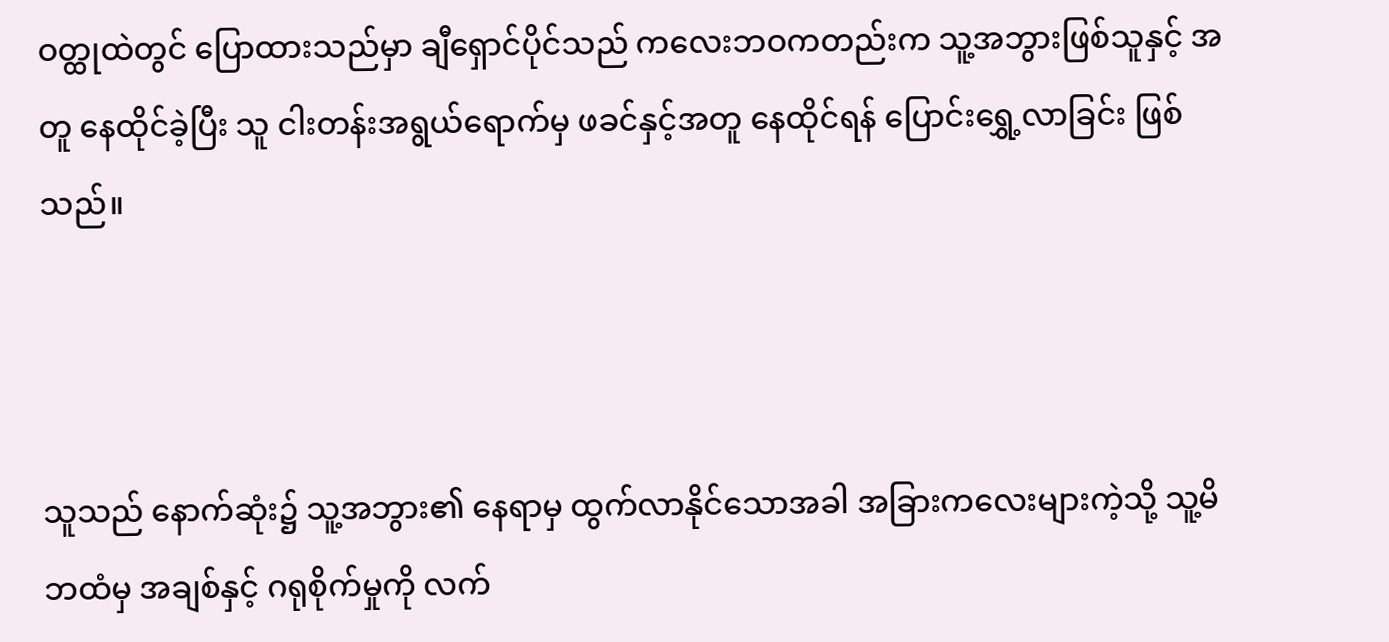ဝတ္ထုထဲတွင် ပြောထားသည်မှာ ချီရှောင်ပိုင်သည် ကလေးဘဝကတည်းက သူ့အဘွားဖြစ်သူနှင့် အတူ နေထိုင်ခဲ့ပြီး သူ ငါးတန်းအရွယ်ရောက်မှ ဖခင်နှင့်အတူ နေထိုင်ရန် ပြောင်းရွှေ့လာခြင်း ဖြစ်သည်။



သူသည် နောက်ဆုံး၌ သူ့အဘွား၏ နေရာမှ ထွက်လာနိုင်သောအခါ အခြားကလေးများကဲ့သို့ သူ့မိဘထံမှ အချစ်နှင့် ဂရုစိုက်မှုကို လက်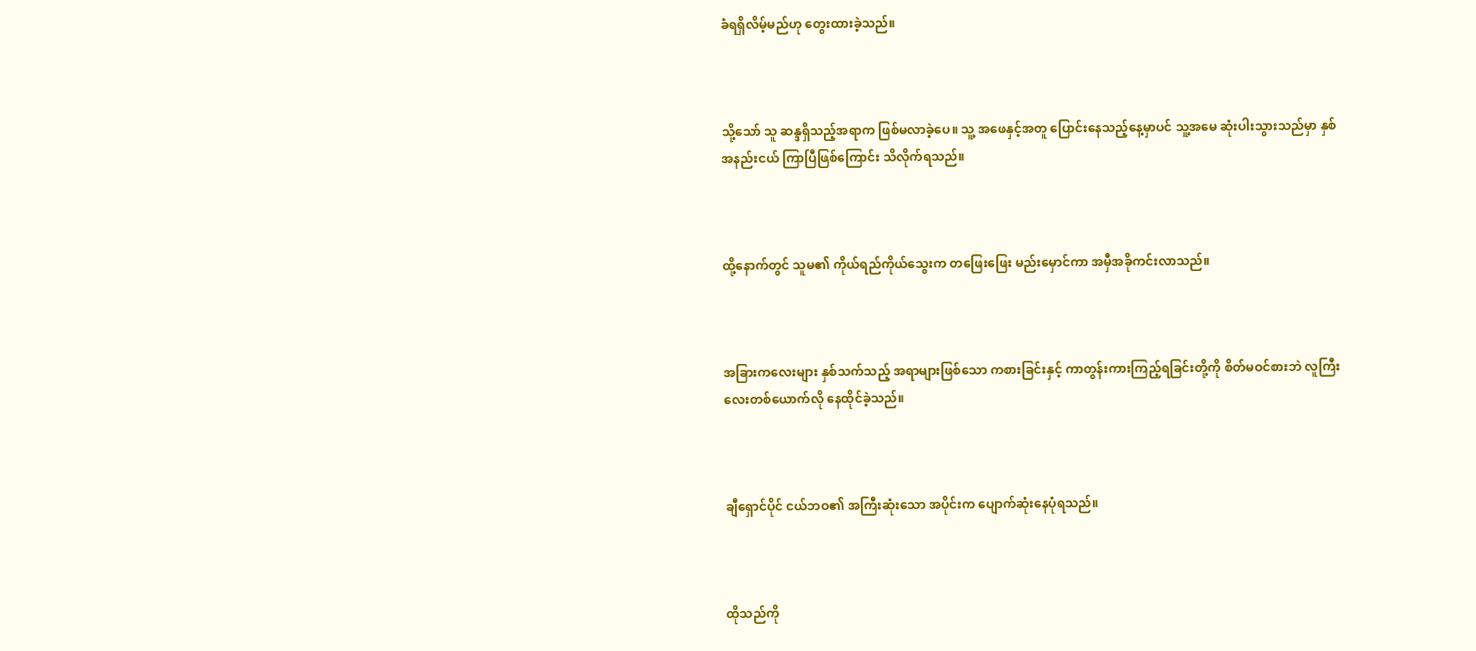ခံရရှိလိမ့်မည်ဟု တွေးထားခဲ့သည်။



သို့သော် သူ ဆန္ဒရှိသည့်အရာက ဖြစ်မလာခဲ့ပေ။ သူ့ အဖေနှင့်အတူ ပြောင်းနေသည့်နေ့မှာပင် သူ့အမေ ဆုံးပါးသွားသည်မှာ နှစ်အနည်းငယ် ကြာပြီဖြစ်ကြောင်း သိလိုက်ရသည်။



ထို့နောက်တွင် သူမ၏ ကိုယ်ရည်ကိုယ်သွေးက တဖြေးဖြေး မည်းမှောင်ကာ အမှီအခိုကင်းလာသည်။



အခြားကလေးများ နှစ်သက်သည့် အရာများဖြစ်သော ကစားခြင်းနှင့် ကာတွန်းကားကြည့်ရခြင်းတို့ကို စိတ်မဝင်စားဘဲ လူကြီးလေးတစ်ယောက်လို နေထိုင်ခဲ့သည်။



ချီရှောင်ပိုင် ငယ်ဘဝ၏ အကြီးဆုံးသော အပိုင်းက ပျောက်ဆုံးနေပုံရသည်။



ထိုသည်ကို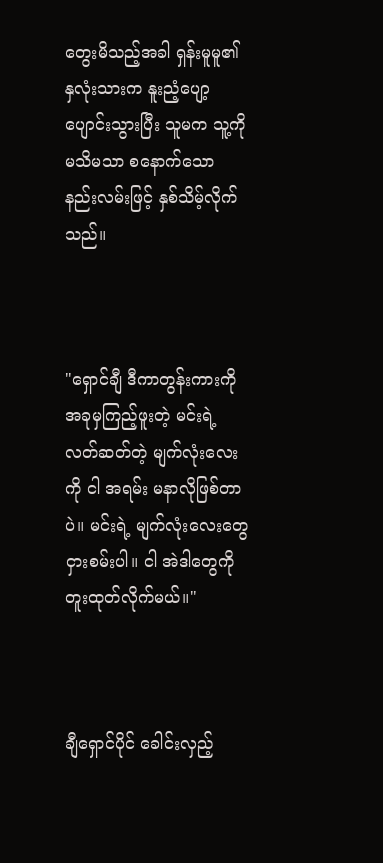တွေးမိသည့်အခါ ရှန်းမူမူ၏ နှလုံးသားက နူးညံ့ပျော့ပျောင်းသွားပြီး သူမက သူ့ကို မသိမသာ စနောက်သော နည်းလမ်းဖြင့် နှစ်သိမ့်လိုက်သည်။



"ရှောင်ချီ ဒီကာတွန်းကားကို အခုမှကြည့်ဖူးတဲ့ မင်းရဲ့ လတ်ဆတ်တဲ့ မျက်လုံးလေးကို ငါ အရမ်း မနာလိုဖြစ်တာပဲ။ မင်းရဲ့ မျက်လုံးလေးတွေ ငှားစမ်းပါ။ ငါ အဲဒါတွေကို တူးထုတ်လိုက်မယ်။"



ချီရှောင်ပိုင် ခေါင်းလှည့်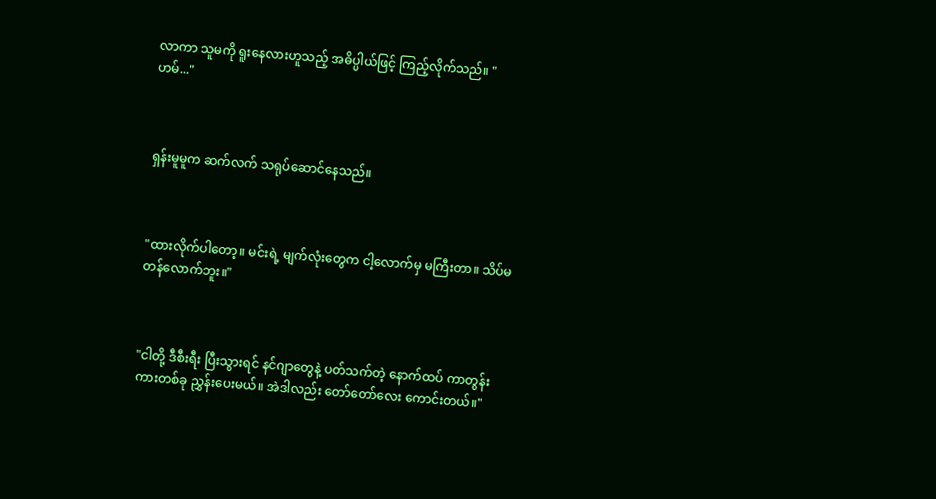လာကာ သူမကို ရူးနေလားဟူသည့် အဓိပ္ပါယ်ဖြင့် ကြည့်လိုက်သည်။ "ဟမ်..."



ရှန်းမူမူက ဆက်လက် သရုပ်ဆောင်နေသည်။



"ထားလိုက်ပါတော့။ မင်းရဲ့ မျက်လုံးတွေက ငါ့လောက်မှ မကြီးတာ။ သိပ်မတန်လောက်ဘူး။"



"ငါတို့ ဒီစီးရီး ပြီးသွားရင် နင်ဂျာတွေနဲ့ ပတ်သက်တဲ့ နောက်ထပ် ကာတွန်းကားတစ်ခု ညွှန်းပေးမယ်။ အဲဒါလည်း တော်တော်လေး ကောင်းတယ်။"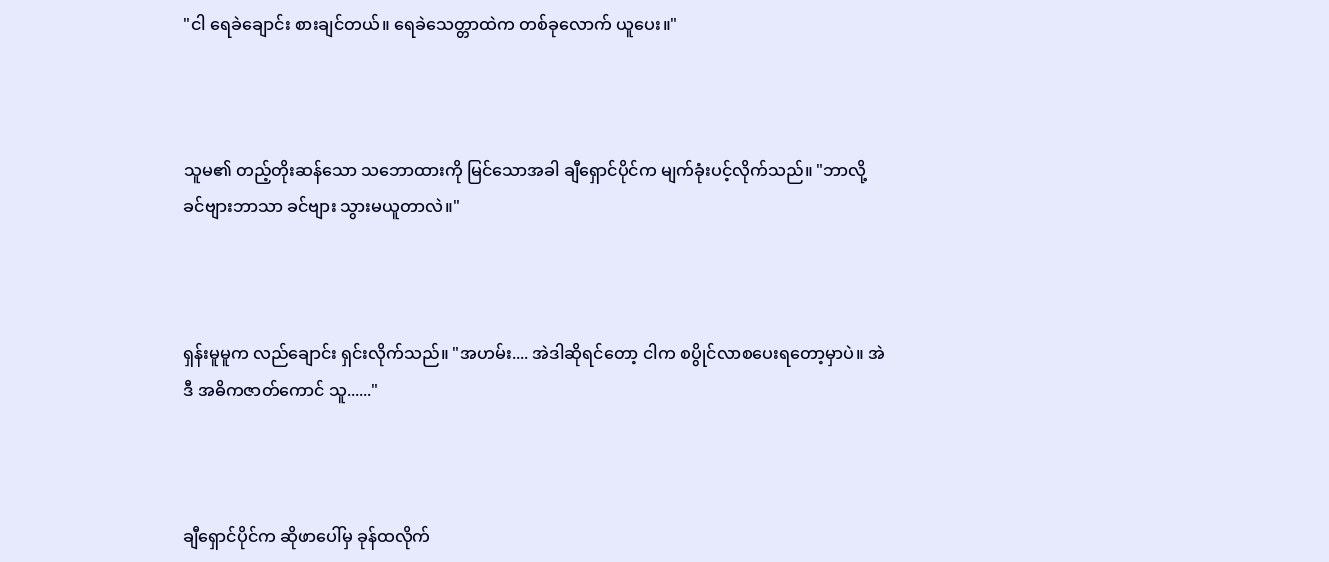"ငါ ရေခဲချောင်း စားချင်တယ်။ ရေခဲသေတ္တာထဲက တစ်ခုလောက် ယူပေး။"



သူမ၏ တည့်တိုးဆန်သော သဘောထားကို မြင်သောအခါ ချီရှောင်ပိုင်က မျက်ခုံးပင့်လိုက်သည်။ "ဘာလို့ ခင်ဗျားဘာသာ ခင်ဗျား သွားမယူတာလဲ။"



ရှန်းမူမူက လည်ချောင်း ရှင်းလိုက်သည်။ "အဟမ်း.... အဲဒါဆိုရင်တော့ ငါက စပွိုင်လာစပေးရတော့မှာပဲ။ အဲဒီ အဓိကဇာတ်ကောင် သူ......"



ချီရှောင်ပိုင်က ဆိုဖာပေါ်မှ ခုန်ထလိုက်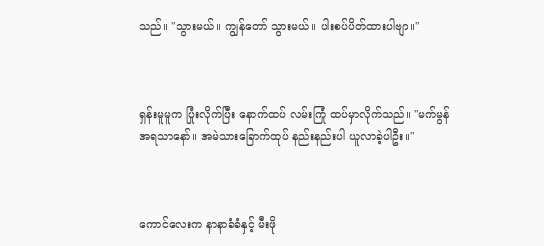သည်။ "သွားမယ်။ ကျွန်တော် သွားမယ်။ ပါးစပ်ပိတ်ထားပါဗျာ။"



ရှန်းမူမူက ပြုံးလိုက်ပြီး နောက်ထပ် လမ်းကြုံ ထပ်မှာလိုက်သည်။ "မက်မွန်အရသာနော်။ အမဲသားခြောက်ထုပ် နည်းနည်းပါ ယူလာခဲ့ပါဦး။"



ကောင်လေးက နာနာခံခံနှင့် မီးဖို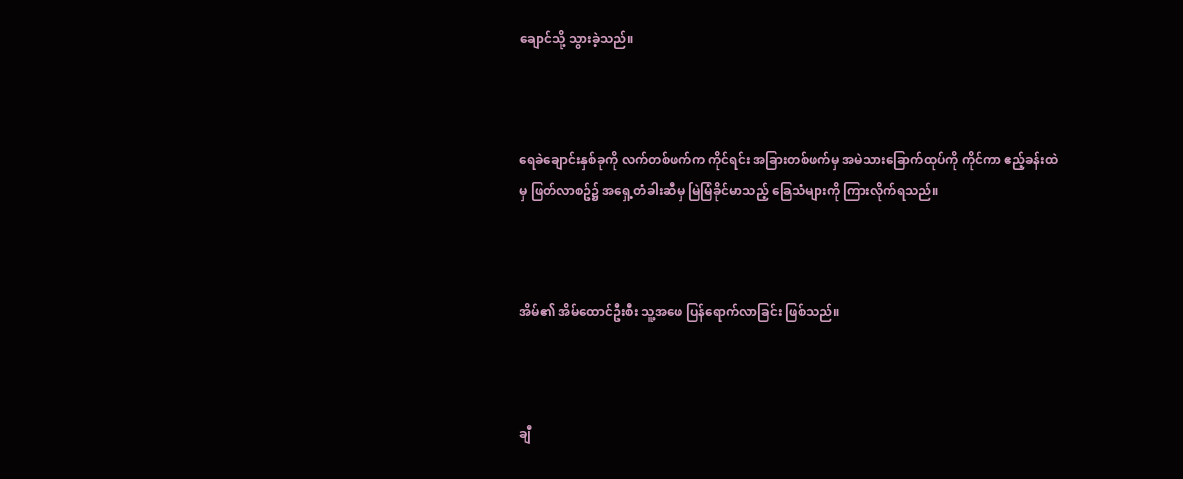ချောင်သို့ သွားခဲ့သည်။



ရေခဲချောင်းနှစ်ခုကို လက်တစ်ဖက်က ကိုင်ရင်း အခြားတစ်ဖက်မှ အမဲသားခြောက်ထုပ်ကို ကိုင်ကာ ဧည့်ခန်းထဲမှ ဖြတ်လာစဥ်၌ အရှေ့တံခါးဆီမှ မြဲမြံခိုင်မာသည့် ခြေသံများကို ကြားလိုက်ရသည်။



အိမ်၏ အိမ်ထောင်ဦးစီး သူ့အဖေ ပြန်ရောက်လာခြင်း ဖြစ်သည်။



ချီ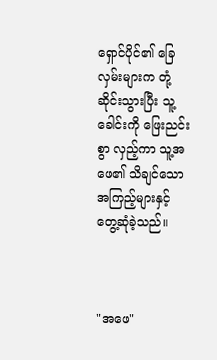ရှောင်ပိုင်၏ ခြေလှမ်းများက တုံ့ဆိုင်းသွားပြီး သူ့ခေါင်းကို ဖြေးညင်းစွာ လှည့်ကာ သူ့အဖေ၏ သိချင်သောအကြည့်များနှင့် တွေ့ဆုံခဲ့သည်။



"အဖေ"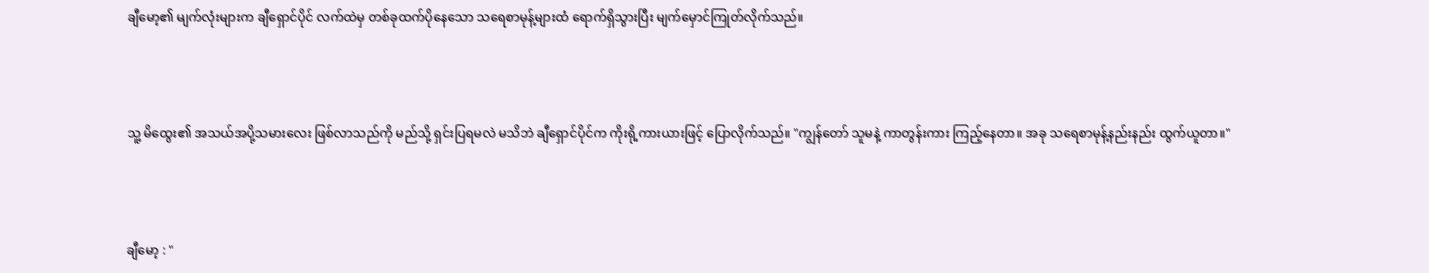ချီမော့၏ မျက်လုံးများက ချီရှောင်ပိုင် လက်ထဲမှ တစ်ခုထက်ပိုနေသော သရေစာမုန့်များထံ ရောက်ရှိသွားပြီး မျက်မှောင်ကြုတ်လိုက်သည်။



သူ့ မိထွေး၏ အသယ်အပို့သမားလေး ဖြစ်လာသည်ကို မည်သို့ ရှင်းပြရမလဲ မသိဘဲ ချီရှောင်ပိုင်က ကိုးရို့ကားယားဖြင့် ပြောလိုက်သည်။ "ကျွန်တော် သူမနဲ့ ကာတွန်းကား ကြည့်နေတာ။ အခု သရေစာမုန့်နည်းနည်း ထွက်ယူတာ။"



ချီမော့ : "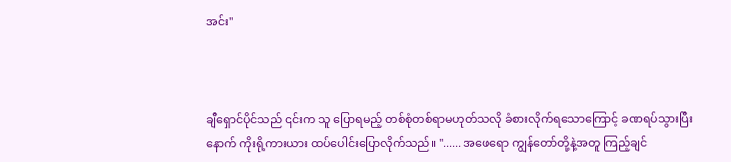အင်း"



ချီရှောင်ပိုင်သည် ၎င်းက သူ ပြောရမည့် တစ်စုံတစ်ရာမဟုတ်သလို ခံစားလိုက်ရသောကြောင့် ခဏရပ်သွားပြီးနောက် ကိုးရို့ကားယား ထပ်ပေါင်းပြောလိုက်သည်။ "...... အဖေရော ကျွန်တော်တို့နဲ့အတူ ကြည့်ချင်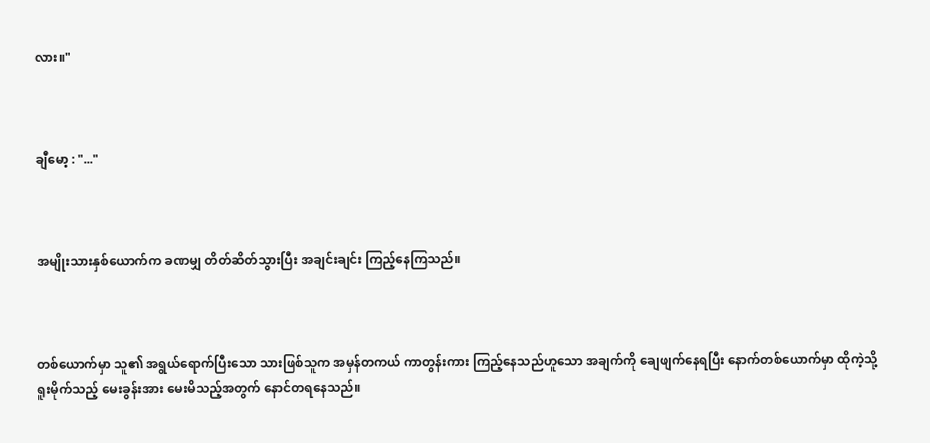လား။"



ချီမော့ : "..."



အမျိုးသားနှစ်ယောက်က ခဏမျှ တိတ်ဆိတ်သွားပြီး အချင်းချင်း ကြည့်နေကြသည်။



တစ်ယောက်မှာ သူ၏ အရွယ်ရောက်ပြီးသော သားဖြစ်သူက အမှန်တကယ် ကာတွန်းကား ကြည့်နေသည်ဟူသော အချက်ကို ချေဖျက်နေရပြီး နောက်တစ်ယောက်မှာ ထိုကဲ့သို့ ရူးမိုက်သည့် မေးခွန်းအား မေးမိသည့်အတွက် နောင်တရနေသည်။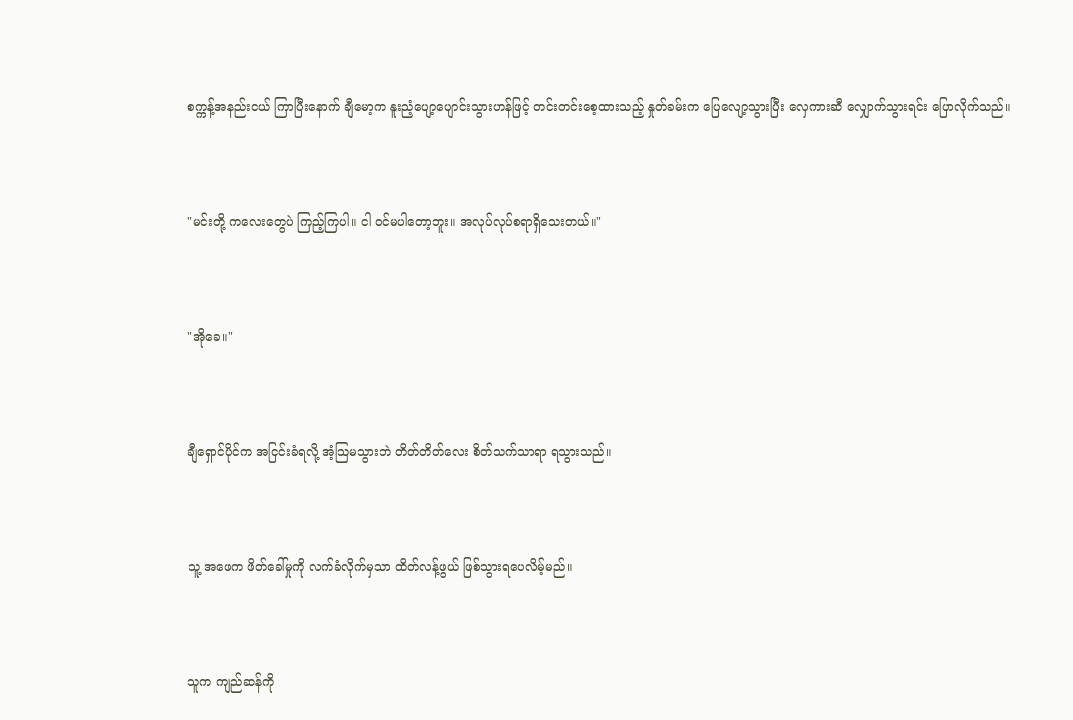စက္ကန့်အနည်းငယ် ကြာပြီးနောက် ချီမော့က နူးညံ့ပျော့ပျောင်းသွားဟန်ဖြင့် တင်းတင်းစေ့ထားသည့် နှုတ်ခမ်းက ပြေလျော့သွားပြီး လှေကားဆီ လျှောက်သွားရင်း ပြောလိုက်သည်။



"မင်းတို့ ကလေးတွေပဲ ကြည့်ကြပါ။ ငါ ဝင်မပါတော့ဘူး။ အလုပ်လုပ်စရာရှိသေးတယ်။"



"အိုခေ။"



ချီရှောင်ပိုင်က အငြင်းခံရလို့ အံ့သြမသွားဘဲ တိတ်တိတ်လေး စိတ်သက်သာရာ ရသွားသည်။



သူ့ အဖေက ဖိတ်ခေါ်မှုကို လက်ခံလိုက်မှသာ ထိတ်လန့်ဖွယ် ဖြစ်သွားရပေလိမ့်မည်။



သူက ကျည်ဆန်ကို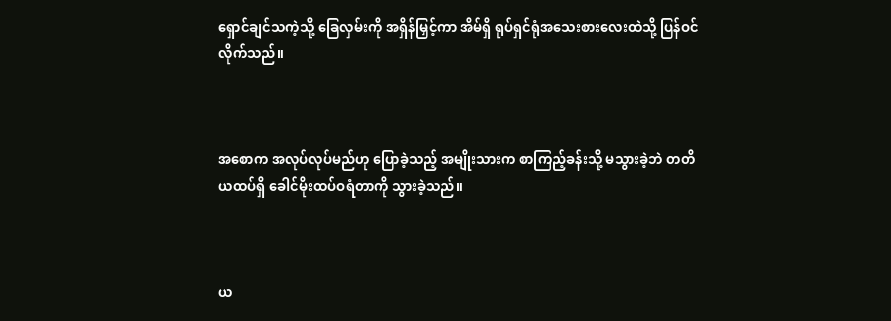ရှောင်ချင်သကဲ့သို့ ခြေလှမ်းကို အရှိန်မြှင့်ကာ အိမ်ရှိ ရုပ်ရှင်ရုံအသေးစားလေးထဲသို့ ပြန်ဝင်လိုက်သည်။



အစောက အလုပ်လုပ်မည်ဟု ပြောခဲ့သည့် အမျိုးသားက စာကြည့်ခန်းသို့ မသွားခဲ့ဘဲ တတိယထပ်ရှိ ခေါင်မိုးထပ်ဝရံတာကို သွားခဲ့သည်။



ယ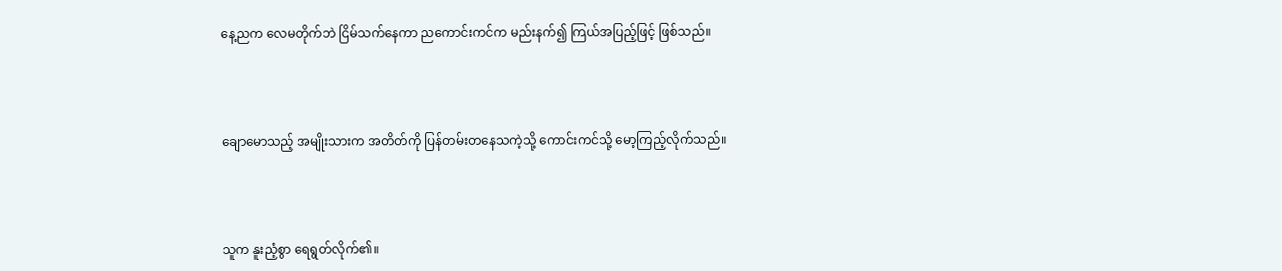နေ့ညက လေမတိုက်ဘဲ ငြိမ်သက်နေကာ ညကောင်းကင်က မည်းနက်၍ ကြယ်အပြည့်ဖြင့် ဖြစ်သည်။



ချောမောသည့် အမျိုးသားက အတိတ်ကို ပြန်တမ်းတနေသကဲ့သို့ ကောင်းကင်သို့ မော့ကြည့်လိုက်သည်။



သူက နူးညံ့စွာ ရေရွတ်လိုက်၏။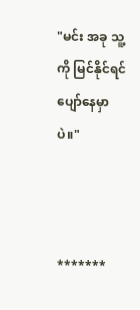"မင်း အခု သူ့ကို မြင်နိုင်ရင် ပျော်နေမှာပဲ။"



*******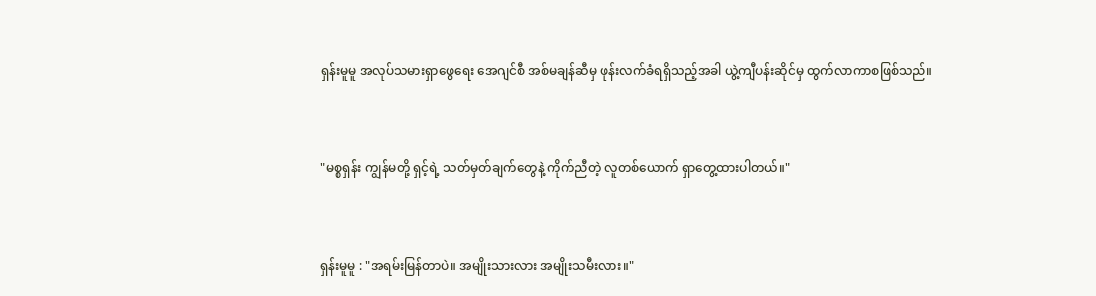ရှန်းမူမူ အလုပ်သမားရှာဖွေရေး အေဂျင်စီ အစ်မချန်ဆီမှ ဖုန်းလက်ခံရရှိသည့်အခါ ယွဲ့ကျီပန်းဆိုင်မှ ထွက်လာကာစဖြစ်သည်။



"မစ္စရှန်း ကျွန်မတို့ ရှင့်ရဲ့ သတ်မှတ်ချက်တွေနဲ့ ကိုက်ညီတဲ့ လူတစ်ယောက် ရှာတွေ့ထားပါတယ်။"



ရှန်းမူမူ : "အရမ်းမြန်တာပဲ။ အမျိုးသားလား အမျိုးသမီးလား။"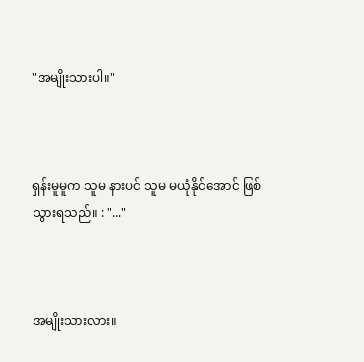"အမျိုးသားပါ။"



ရှန်းမူမူက သူမ နားပင် သူမ မယုံနိုင်အောင် ဖြစ်သွားရသည်။ : "..."



အမျိုးသားလား။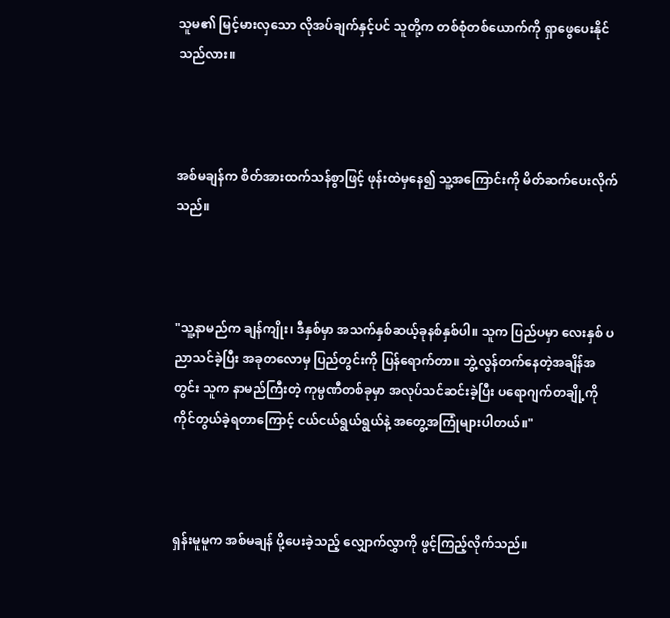သူမ၏ မြင့်မားလှသော လိုအပ်ချက်နှင့်ပင် သူတို့က တစ်စုံတစ်ယောက်ကို ရှာဖွေပေးနိုင်သည်လား။



အစ်မချန်က စိတ်အားထက်သန်စွာဖြင့် ဖုန်းထဲမှနေ၍ သူ့အကြောင်းကို မိတ်ဆက်ပေးလိုက်သည်။



"သူ့နာမည်က ချန်ကျိုး၊ ဒီနှစ်မှာ အသက်နှစ်ဆယ့်ခုနစ်နှစ်ပါ။ သူက ပြည်ပမှာ လေးနှစ် ပညာသင်ခဲ့ပြီး အခုတလောမှ ပြည်တွင်းကို ပြန်ရောက်တာ။ ဘွဲ့လွန်တက်နေတဲ့အချိန်အတွင်း သူက နာမည်ကြီးတဲ့ ကုမ္ပဏီတစ်ခုမှာ အလုပ်သင်ဆင်းခဲ့ပြီး ပရောဂျက်တချို့ကို ကိုင်တွယ်ခဲ့ရတာကြောင့် ငယ်ငယ်ရွယ်ရွယ်နဲ့ အတွေ့အကြုံများပါတယ်။"



ရှန်းမူမူက အစ်မချန် ပို့ပေးခဲ့သည့် လျှောက်လွှာကို ဖွင့်ကြည့်လိုက်သည်။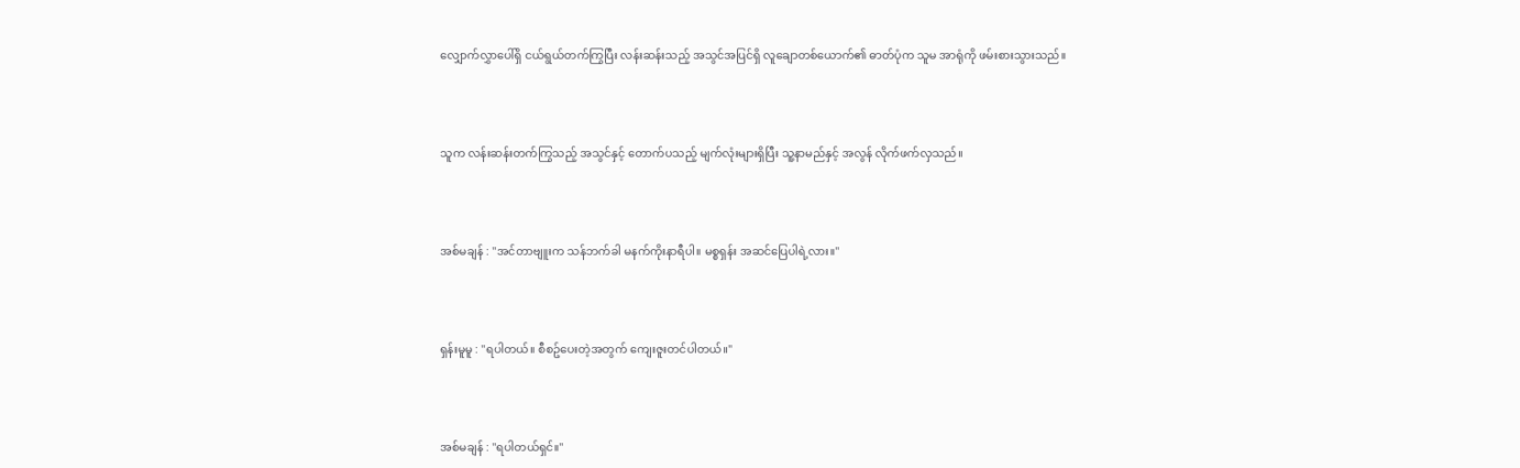လျှောက်လွှာပေါ်ရှိ ငယ်ရွယ်တက်ကြွပြီး လန်းဆန်းသည့် အသွင်အပြင်ရှိ လူချောတစ်ယောက်၏ ဓာတ်ပုံက သူမ အာရုံကို ဖမ်းစားသွားသည်။



သူက လန်းဆန်းတက်ကြွသည့် အသွင်နှင့် တောက်ပသည့် မျက်လုံးများရှိပြီး သူ့နာမည်နှင့် အလွန် လိုက်ဖက်လှသည်။



အစ်မချန် : "အင်တာဗျူးက သန်ဘက်ခါ မနက်ကိုးနာရီပါ။ မစ္စရှန်း အဆင်ပြေပါရဲ့လား။"



ရှန်းမူမူ : "ရပါတယ်။ စီစဥ်ပေးတဲ့အတွက် ကျေးဇူးတင်ပါတယ်။"



အစ်မချန် : "ရပါတယ်ရှင်။"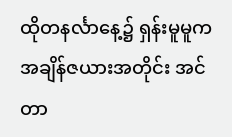ထိုတနင်္လာနေ့၌ ရှန်းမူမူက အချိန်ဇယားအတိုင်း အင်တာ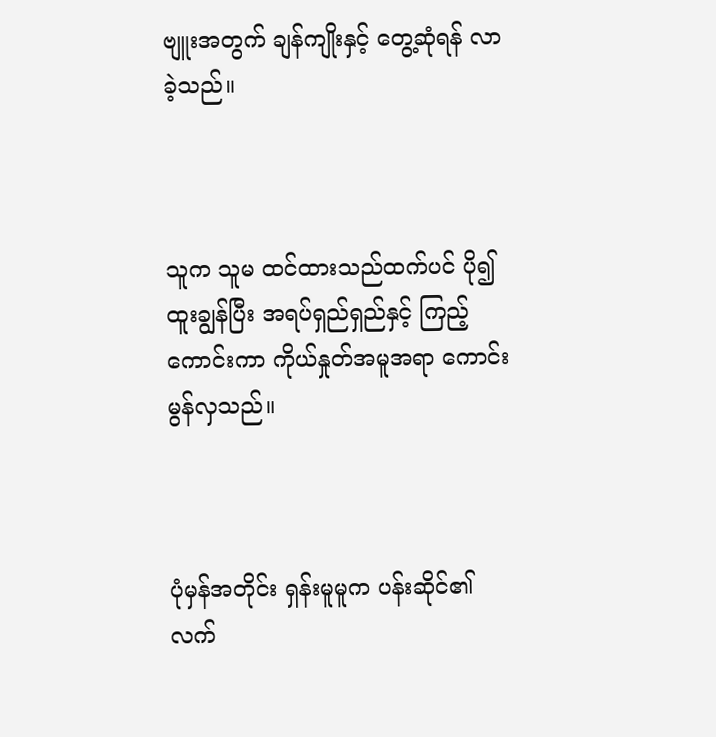ဗျူးအတွက် ချန်ကျိုးနှင့် တွေ့ဆုံရန် လာခဲ့သည်။



သူက သူမ ထင်ထားသည်ထက်ပင် ပို၍ ထူးချွန်ပြီး အရပ်ရှည်ရှည်နှင့် ကြည့်ကောင်းကာ ကိုယ်နှုတ်အမူအရာ ကောင်းမွန်လှသည်။



ပုံမှန်အတိုင်း ရှန်းမူမူက ပန်းဆိုင်၏ လက်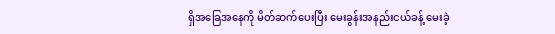ရှိအခြေအနေကို မိတ်ဆက်ပေးပြီး မေးခွန်းအနည်းငယ်ခန့် မေးခဲ့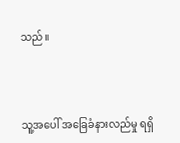သည်။



သူ့အပေါ် အခြေခံနားလည်မှု ရရှိ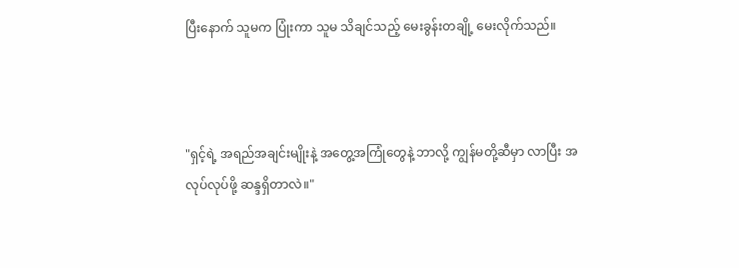ပြီးနောက် သူမက ပြုံးကာ သူမ သိချင်သည့် မေးခွန်းတချို့ မေးလိုက်သည်။



"ရှင့်ရဲ့ အရည်အချင်းမျိုးနဲ့ အတွေ့အကြုံတွေနဲ့ ဘာလို့ ကျွန်မတို့ဆီမှာ လာပြီး အလုပ်လုပ်ဖို့ ဆန္ဒရှိတာလဲ။"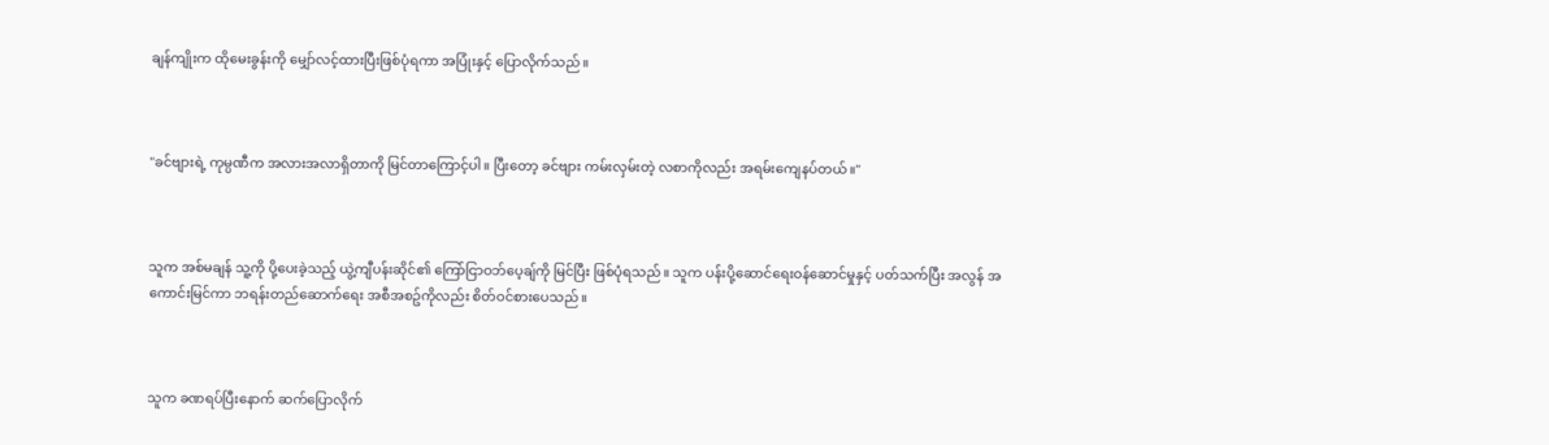ချန်ကျိုးက ထိုမေးခွန်းကို မျှော်လင့်ထားပြီးဖြစ်ပုံရကာ အပြုံးနှင့် ပြောလိုက်သည်။



"ခင်ဗျားရဲ့ ကုမ္ပဏီက အလားအလာရှိတာကို မြင်တာကြောင့်ပါ။ ပြီးတော့ ခင်ဗျား ကမ်းလှမ်းတဲ့ လစာကိုလည်း အရမ်းကျေနပ်တယ်။"



သူက အစ်မချန် သူ့ကို ပို့ပေးခဲ့သည့် ယွဲ့ကျီပန်းဆိုင်၏ ကြော်ငြာဝဘ်ပေ့ချ်ကို မြင်ပြီး ဖြစ်ပုံရသည်။ သူက ပန်းပို့ဆောင်ရေးဝန်ဆောင်မှုနှင့် ပတ်သက်ပြီး အလွန် အကောင်းမြင်ကာ ဘရန်းတည်ဆောက်ရေး အစီအစဥ်ကိုလည်း စိတ်ဝင်စားပေသည်။



သူက ခဏရပ်ပြီးနောက် ဆက်ပြောလိုက်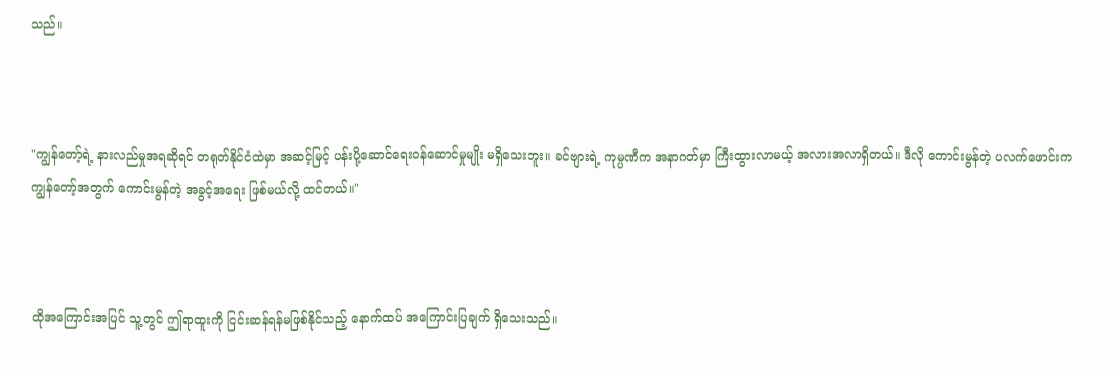သည်။



"ကျွန်တော့်ရဲ့ နားလည်မှုအရဆိုရင် တရုတ်နိုင်ငံထဲမှာ အဆင့်မြင့် ပန်းပို့ဆောင်ရေးဝန်ဆောင်မှုမျိုး မရှိသေးဘူး။ ခင်ဗျားရဲ့ ကုမ္ပဏီက အနာဂတ်မှာ ကြီးထွားလာမယ့် အလားအလာရှိတယ်။ ဒီလို ကောင်းမွန်တဲ့ ပလက်ဖောင်းက ကျွန်တော့်အတွက် ကောင်းမွန်တဲ့ အခွင့်အရေး ဖြစ်မယ်လို့ ထင်တယ်။"



ထိုအကြောင်းအပြင် သူ့တွင် ဤရာထူးကို ငြင်းဆန်ရန်မဖြစ်နိုင်သည့် နောက်ထပ် အကြောင်းပြချက် ရှိသေးသည်။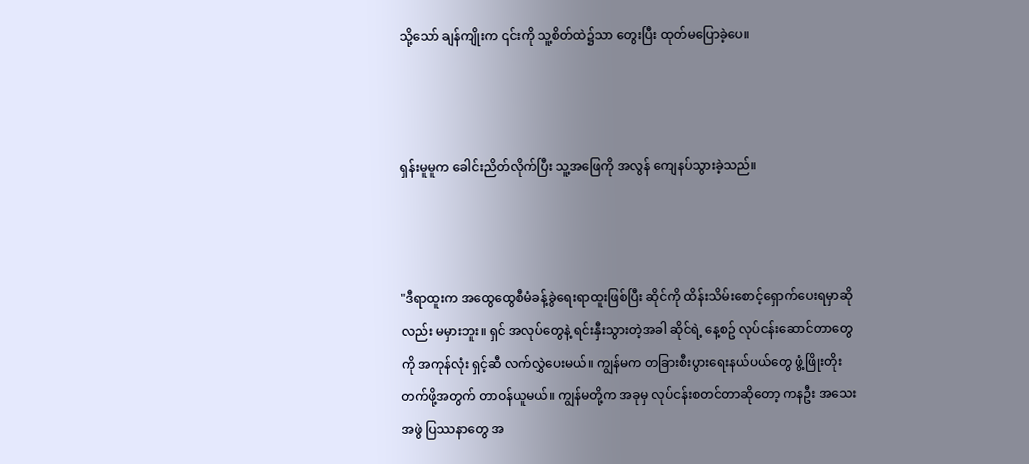သို့သော် ချန်ကျိုးက ၎င်းကို သူ့စိတ်ထဲ၌သာ တွေးပြီး ထုတ်မပြောခဲ့ပေ။



ရှန်းမူမူက ခေါင်းညိတ်လိုက်ပြီး သူ့အဖြေကို အလွန် ကျေနပ်သွားခဲ့သည်။



"ဒီရာထူးက အထွေထွေစီမံခန့်ခွဲရေးရာထူးဖြစ်ပြီး ဆိုင်ကို ထိန်းသိမ်းစောင့်ရှောက်ပေးရမှာဆိုလည်း မမှားဘူး။ ရှင် အလုပ်တွေနဲ့ ရင်းနှီးသွားတဲ့အခါ ဆိုင်ရဲ့ နေ့စဥ် လုပ်ငန်းဆောင်တာတွေကို အကုန်လုံး ရှင့်ဆီ လက်လွှဲပေးမယ်။ ကျွန်မက တခြားစီးပွားရေးနယ်ပယ်တွေ ဖွံ့ဖြိုးတိုးတက်ဖို့အတွက် တာဝန်ယူမယ်။ ကျွန်မတို့က အခုမှ လုပ်ငန်းစတင်တာဆိုတော့ ကနဦး အသေးအဖွဲ ပြဿနာတွေ အ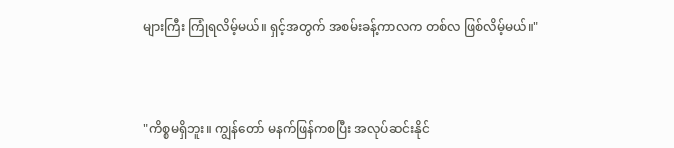များကြီး ကြုံရလိမ့်မယ်။ ရှင့်အတွက် အစမ်းခန့်ကာလက တစ်လ ဖြစ်လိမ့်မယ်။"



"ကိစ္စမရှိဘူး။ ကျွန်တော် မနက်ဖြန်ကစပြီး အလုပ်ဆင်းနိုင်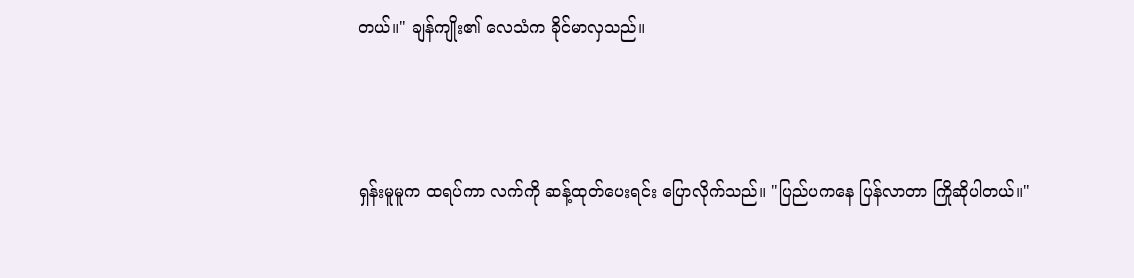တယ်။" ချန်ကျိုး၏ လေသံက ခိုင်မာလှသည်။



ရှန်းမူမူက ထရပ်ကာ လက်ကို ဆန့်ထုတ်ပေးရင်း ပြောလိုက်သည်။ "ပြည်ပကနေ ပြန်လာတာ ကြိုဆိုပါတယ်။"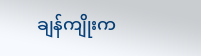ချန်ကျိုးက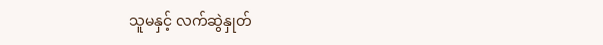သူမနှင့် လက်ဆွဲနှုတ်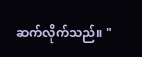ဆက်လိုက်သည်။ "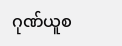ဂုဏ်ယူစ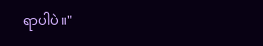ရာပါပဲ။"